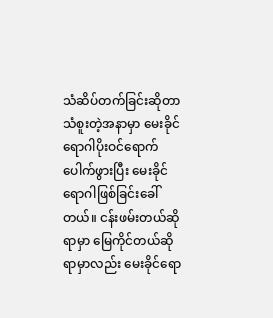သံဆိပ်တက်ခြင်းဆိုတာ သံစူးတဲ့အနာမှာ မေးခိုင်ရောဂါပိုးဝင်ရောက်ပေါက်ဖွားပြီး မေးခိုင်ရောဂါဖြစ်ခြင်းခေါ် တယ်။ ငန်းဖမ်းတယ်ဆိုရာမှာ မြေကိုင်တယ်ဆိုရာမှာလည်း မေးခိုင်ရော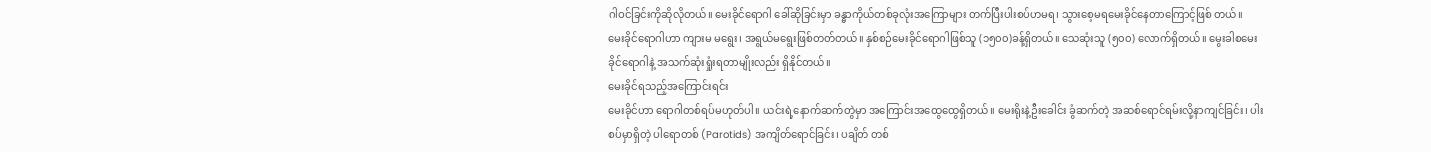ဂါဝင်ခြင်းကိုဆိုလိုတယ်။ မေးခိုင်ရောဂါ ခေါ်ဆိုခြင်းမှာ ခန္ဓာကိုယ်တစ်ခုလုံးအကြောများ တက်ပြီးပါးစပ်ဟမရ၊ သွားစေ့မရမေးခိုင်နေတာကြောင့်ဖြစ် တယ်။
မေးခိုင်ရောဂါဟာ ကျားမ မရွေး၊ အရွယ်မရွေးဖြစ်တတ်တယ်။ နှစ်စဉ်မေးခိုင်ရောဂါဖြစ်သူ (၁၅၀၀)ခန့်ရှိတယ်။ သေဆုံးသူ (၅၀၀) လောက်ရှိတယ်။ မွေးခါစမေးခိုင်ရောဂါနဲ့ အသက်ဆုံးရှုံးရတာမျိုးလည်း ရှိနိုင်တယ်။
မေးခိုင်ရသည့်အကြောင်းရင်း
မေးခိုင်ဟာ ရောဂါတစ်ရပ်မဟုတ်ပါ။ ယင်းရဲ့နောက်ဆက်တွဲမှာ အကြောင်းအထွေထွေရှိတယ်။ မေးရိုးနဲ့ဦးခေါင်း ခွံဆက်တဲ့ အဆစ်ရောင်ရမ်းလို့နာကျင်ခြင်း၊ ပါးစပ်မှာရှိတဲ့ ပါရောတစ် (Parotids) အကျိတ်ရောင်ခြင်း၊ ပချိတ် တစ်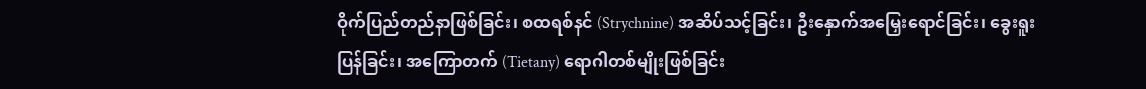ဝိုက်ပြည်တည်နာဖြစ်ခြင်း၊ စထရစ်နင် (Strychnine) အဆိပ်သင့်ခြင်း၊ ဦးနှောက်အမြှေးရောင်ခြင်း၊ ခွေးရူး ပြန်ခြင်း၊ အကြောတက် (Tietany) ရောဂါတစ်မျိုးဖြစ်ခြင်း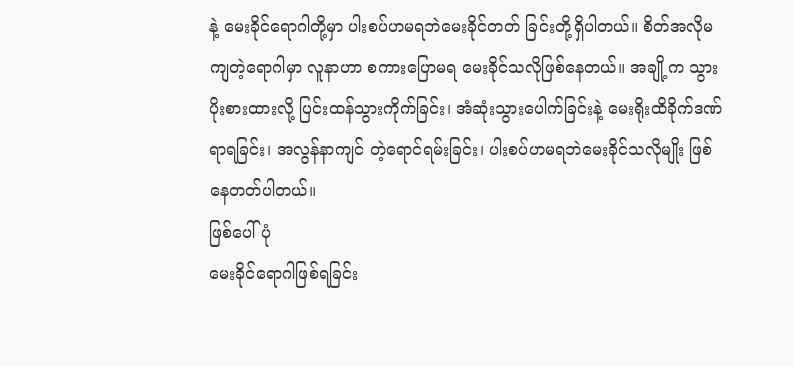နဲ့ မေးခိုင်ရောဂါတို့မှာ ပါးစပ်ဟမရဘဲမေးခိုင်တတ် ခြင်းတို့ရှိပါတယ်။ စိတ်အလိုမကျတဲ့ရောဂါမှာ လူနာဟာ စကားပြောမရ မေးခိုင်သလိုဖြစ်နေတယ်။ အချို့က သွားပိုးစားထားလို့ ပြင်းထန်သွားကိုက်ခြင်း၊ အံဆုံးသွားပေါက်ခြင်းနဲ့ မေးရိုးထိခိုက်ဒဏ်ရာရခြင်း၊ အလွန်နာကျင် တဲ့ရောင်ရမ်းခြင်း၊ ပါးစပ်ဟမရဘဲမေးခိုင်သလိုမျိုး ဖြစ်နေတတ်ပါတယ်။
ဖြစ်ပေါ်ပုံ
မေးခိုင်ရောဂါဖြစ်ရခြင်း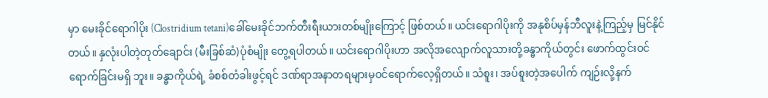မှာ မေးခိုင်ရောဂါပိုး (Clostridium tetani)ခေါ်မေးခိုင်ဘက်တီးရီးယားတစ်မျိုးကြောင့် ဖြစ်တယ်။ ယင်းရောဂါပိုးကို အနုစိပ်မှန်ဘီလူးနဲ့ကြည့်မှ မြင်နိုင်တယ်။ နှလုံးပါတဲ့တုတ်ချောင်း (မီးခြစ်ဆံ)ပုံစံမျိုး တွေ့ရပါတယ်။ ယင်းရောဂါပိုးဟာ အလိုအလျောက်လူသားတို့ခန္ဓာကိုယ်တွင်း ဖောက်ထွင်းဝင်ရောက်ခြင်းမရှိ ဘူး။ ခန္ဓာကိုယ်ရဲ့ ခံစစ်တံခါးဖွင့်ရင် ဒဏ်ရာအနာတရများမှဝင်ရောက်လေ့ရှိတယ်။ သံစူး၊ အပ်စူးတဲ့အပေါက် ကျဉ်းလို့နက်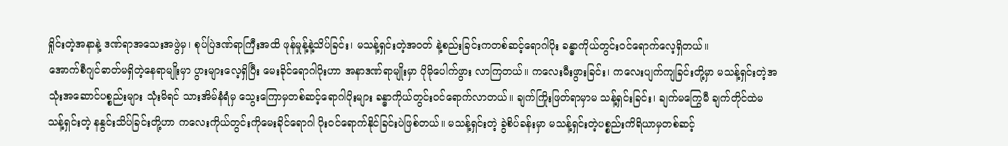ရှိုင်းတဲ့အနာနဲ့ ဒဏ်ရာအသေးအဖွဲမှ၊ စုပ်ပြဲဒဏ်ရာကြီးအထိ ဖုန်မှုန့်နဲ့သိပ်ခြင်း၊ မသန့်ရှင်းတဲ့အဝတ် နဲ့စည်းခြင်းကတစ်ဆင့်ရောဂါပိုး ခန္ဓာကိုယ်တွင်းဝင်ရောက်လေ့ရှိတယ်။
အောက်စီဂျင်ဓာတ်မရှိတဲ့နေရာမျိုးမှာ ပွားများလေ့ရှိပြီး မေးခိုင်ရောဂါပိုးဟာ အနာဒဏ်ရာမျိုးမှာ ပိုမိုပေါက်ဖွား လာကြတယ်။ ကလေးမီးဖွားခြင်း၊ ကလေးပျက်ကျခြင်းတို့မှာ မသန့်ရှင်းတဲ့အသုံးအဆောင်ပစ္စည်းများ သုံးမိရင် သားအိမ်နံရံမှ သွေးကြောမှတစ်ဆင့်ရောဂါပိုးများ ခန္ဓာကိုယ်တွင်းဝင်ရောက်လာတယ်။ ချက်ကြိုးဖြတ်ရာမှာမ သန့်ရှင်းခြင်း၊ ချက်မကြွေမီ ချက်တိုင်ထဲမသန့်ရှင်းတဲ့ နနွင်းသိပ်ခြင်းတို့ဟာ ကလေးကိုယ်တွင်းကိုမေးခိုင်ရောဂါ ပိုးဝင်ရောက်နိုင်ခြင်းပဲဖြစ်တယ်။ မသန့်ရှင်းတဲ့ ခွဲစိပ်ခန်းမှာ မသန့်ရှင်းတဲ့ပစ္စည်းကိရိယာမှတစ်ဆင့်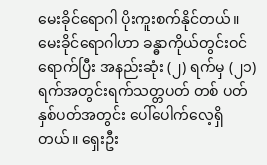မေးခိုင်ရောဂါ ပိုးကူးစက်နိုင်တယ်။
မေးခိုင်ရောဂါဟာ ခန္ဓာကိုယ်တွင်းဝင်ရောက်ပြီး အနည်းဆုံး (၂) ရက်မှ (၂၁) ရက်အတွင်းရက်သတ္တပတ် တစ် ပတ်နှစ်ပတ်အတွင်း ပေါ်ပေါက်လေ့ရှိတယ်။ ရှေးဦး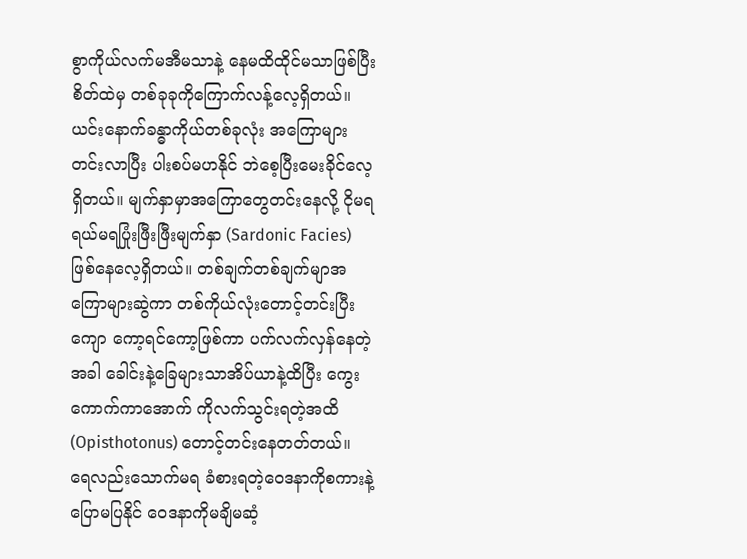စွာကိုယ်လက်မအီမသာနဲ့ နေမထိထိုင်မသာဖြစ်ပြီး စိတ်ထဲမှ တစ်ခုခုကိုကြောက်လန့်လေ့ရှိတယ်။ ယင်းနောက်ခန္ဓာကိုယ်တစ်ခုလုံး အကြောများတင်းလာပြီး ပါးစပ်မဟနိုင် ဘဲစေ့ပြီးမေးခိုင်လေ့ရှိတယ်။ မျက်နှာမှာအကြောတွေတင်းနေလို့ ငိုမရရယ်မရပြုံးဖြီးဖြီးမျက်နှာ (Sardonic Facies) ဖြစ်နေလေ့ရှိတယ်။ တစ်ချက်တစ်ချက်မျာအကြောများဆွဲကာ တစ်ကိုယ်လုံးတောင့်တင်းပြီး ကျော ကော့ရင်ကော့ဖြစ်ကာ ပက်လက်လှန်နေတဲ့အခါ ခေါင်းနဲ့ခြေများသာအိပ်ယာနဲ့ထိပြီး ကွေးကောက်ကာအောက် ကိုလက်သွင်းရတဲ့အထိ (Opisthotonus) တောင့်တင်းနေတတ်တယ်။
ရေလည်းသောက်မရ ခံစားရတဲ့ဝေဒနာကိုစကားနဲ့ပြောမပြနိုင် ဝေဒနာကိုမချိမဆံ့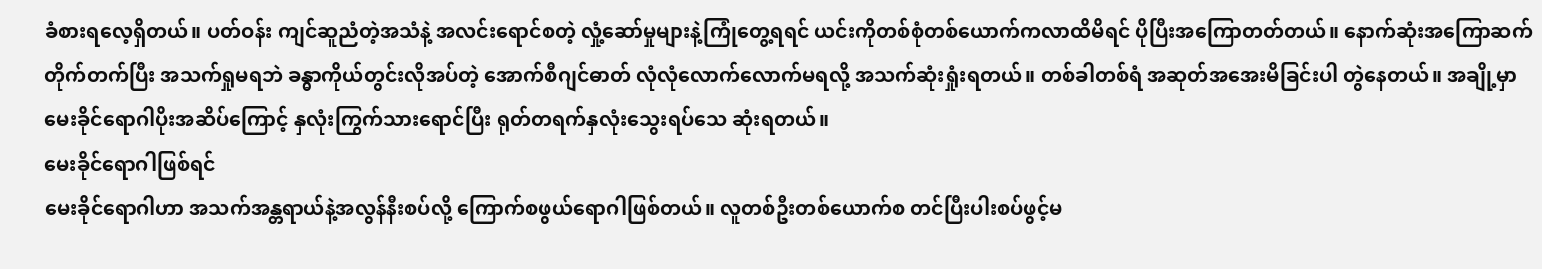ခံစားရလေ့ရှိတယ်။ ပတ်ဝန်း ကျင်ဆူညံတဲ့အသံနဲ့ အလင်းရောင်စတဲ့ လှုံ့ဆော်မှုများနဲ့ကြုံတွေ့ရရင် ယင်းကိုတစ်စုံတစ်ယောက်ကလာထိမိရင် ပိုပြီးအကြောတတ်တယ်။ နောက်ဆုံးအကြောဆက်တိုက်တက်ပြီး အသက်ရှုမရဘဲ ခန္ဓာကိုယ်တွင်းလိုအပ်တဲ့ အောက်စီဂျင်ဓာတ် လုံလုံလောက်လောက်မရလို့ အသက်ဆုံးရှုံးရတယ်။ တစ်ခါတစ်ရံ အဆုတ်အအေးမိခြင်းပါ တွဲနေတယ်။ အချို့မှာ မေးခိုင်ရောဂါပိုးအဆိပ်ကြောင့် နှလုံးကြွက်သားရောင်ပြီး ရုတ်တရက်နှလုံးသွေးရပ်သေ ဆုံးရတယ်။
မေးခိုင်ရောဂါဖြစ်ရင်
မေးခိုင်ရောဂါဟာ အသက်အန္တရာယ်နဲ့အလွန်နီးစပ်လို့ ကြောက်စဖွယ်ရောဂါဖြစ်တယ်။ လူတစ်ဦးတစ်ယောက်စ တင်ပြီးပါးစပ်ဖွင့်မ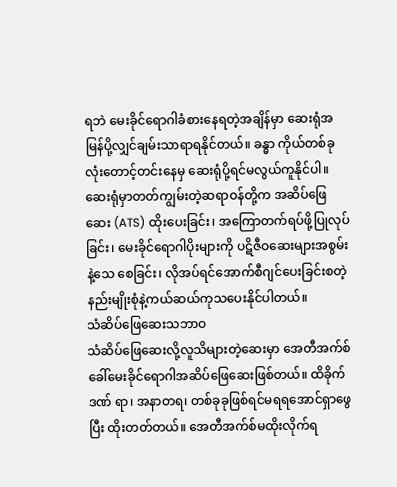ရဘဲ မေးခိုင်ရောဂါခံစားနေရတဲ့အချိန်မှာ ဆေးရုံအမြန်ပို့လျှင်ချမ်းသာရာရနိုင်တယ်။ ခန္ဓာ ကိုယ်တစ်ခုလုံးတောင့်တင်းနေမှ ဆေးရုံပို့ရင်မလွယ်ကူနိုင်ပါ။ ဆေးရုံမှာတတ်ကျွမ်းတဲ့ဆရာဝန်တို့က အဆိပ်ဖြေ ဆေး (ATS) ထိုးပေးခြင်း၊ အကြောတက်ရပ်ဖို့ပြုလုပ်ခြင်း၊ မေးခိုင်ရောဂါပိုးများကို ပဋိဇီဝဆေးများအစွမ်းနဲ့သေ စေခြင်း၊ လိုအပ်ရင်အောက်စီဂျင်ပေးခြင်းစတဲ့ နည်းမျိုးစုံနဲ့ကယ်ဆယ်ကုသပေးနိုင်ပါတယ်။
သံဆိပ်ဖြေဆေးသဘာဝ
သံဆိပ်ဖြေဆေးလို့လူသိများတဲ့ဆေးမှာ အေတီအက်စ် ခေါ်မေးခိုင်ရောဂါအဆိပ်ဖြေဆေးဖြစ်တယ်။ ထိခိုက်ဒဏ် ရာ၊ အနာတရ၊ တစ်ခုခုဖြစ်ရင်မရရအောင်ရှာဖွေပြီး ထိုးတတ်တယ်။ အေတီအက်စ်မထိုးလိုက်ရ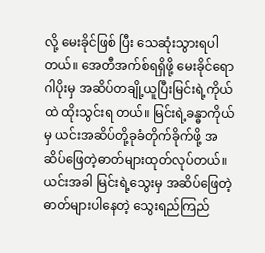လို့ မေးခိုင်ဖြစ် ပြီး သေဆုံးသွားရပါတယ်။ အေတီအက်စ်ရရှိဖို့ မေးခိုင်ရောဂါပိုးမှ အဆိပ်တချို့ယူပြီးမြင်းရဲ့ကိုယ်ထဲ ထိုးသွင်းရ တယ်။ မြင်းရဲ့ခန္ဓာကိုယ်မှ ယင်းအဆိပ်တို့ခုခံတိုက်ခိုက်ဖို့ အဆိပ်ဖြေတဲ့ဓာတ်များထုတ်လုပ်တယ်။ ယင်းအခါ မြင်းရဲ့သွေးမှ အဆိပ်ဖြေတဲ့ဓာတ်များပါနေတဲ့ သွေးရည်ကြည်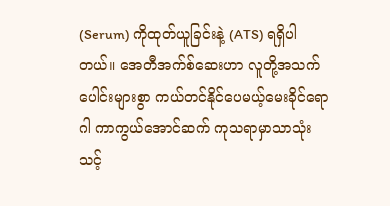(Serum) ကိုထုတ်ယူခြင်းနဲ့ (ATS) ရရှိပါတယ်။ အေတီအက်စ်ဆေးဟာ လူတို့အသက်ပေါင်းများစွာ ကယ်တင်နိုင်ပေမယ့်မေးခိုင်ရောဂါ ကာကွယ်အောင်ဆက် ကုသရာမှာသာသုံးသင့်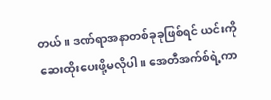တယ်။ ဒဏ်ရာအနာတစ်ခုခုဖြစ်ရင် ယင်းကိုဆေးထိုးပေးဖို့မလိုပါ။ အေတီအက်စ်ရဲ့ကာ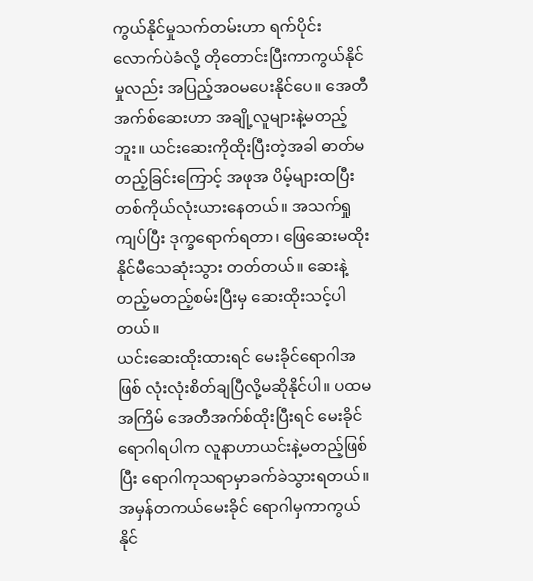ကွယ်နိုင်မှုသက်တမ်းဟာ ရက်ပိုင်းလောက်ပဲခံလို့ တိုတောင်းပြီးကာကွယ်နိုင်မှုလည်း အပြည့်အဝမပေးနိုင်ပေ။ အေတီအက်စ်ဆေးဟာ အချို့လူများနဲ့မတည့်ဘူး။ ယင်းဆေးကိုထိုးပြီးတဲ့အခါ ဓာတ်မတည့်ခြင်းကြောင့် အဖုအ ပိမ့်များထပြီးတစ်ကိုယ်လုံးယားနေတယ်။ အသက်ရှုကျပ်ပြီး ဒုက္ခရောက်ရတာ၊ ဖြေဆေးမထိုးနိုင်မီသေဆုံးသွား တတ်တယ်။ ဆေးနဲ့တည့်မတည့်စမ်းပြီးမှ ဆေးထိုးသင့်ပါတယ်။
ယင်းဆေးထိုးထားရင် မေးခိုင်ရောဂါအဖြစ် လုံးလုံးစိတ်ချပြီလို့မဆိုနိုင်ပါ။ ပထမအကြိမ် အေတီအက်စ်ထိုးပြီးရင် မေးခိုင်ရောဂါရပါက လူနာဟာယင်းနဲ့မတည့်ဖြစ်ပြီး ရောဂါကုသရာမှာခက်ခဲသွားရတယ်။ အမှန်တကယ်မေးခိုင် ရောဂါမှကာကွယ်နိုင်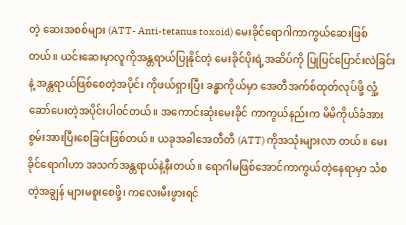တဲ့ ဆေးအစစ်များ (ATT- Anti-tetanus toxoid) မေးခိုင်ရောဂါကာကွယ်ဆေးဖြစ်တယ်။ ယင်းဆေးမှာလူကိုအန္တရာယ်ပြုနိုင်တဲ့ မေးခိုင်ပိုးရဲ့အဆိပ်ကို ပြုပြင်ပြောင်းလဲခြင်းနဲ့ အန္တရာယ်ဖြစ်စေတဲ့အပိုင်း ကိုဖယ်ရှားပြီး ခန္ဓာကိုယ်မှာ အေတီအက်စ်ထုတ်လုပ်ဖို့ လှုံ့ဆော်ပေးတဲ့အပိုင်းပါဝင်တယ်။ အကောင်းဆုံးမေးခိုင် ကာကွယ်နည်းက မိမိကိုယ်ခံအားစွမ်းအားပြီးစေခြင်းဖြစ်တယ်။ ယခုအခါအေတီတီ (ATT) ကိုအသုံးများလာ တယ်။ မေးခိုင်ရောဂါဟာ အသက်အန္တရာယ်နဲ့နီးတယ်။ ရောဂါမဖြစ်အောင်ကာကွယ်တဲ့နေရာမှာ သံစတဲ့အချွန် များမစူးစေဖို့၊ ကလေးမီးဖွားရင်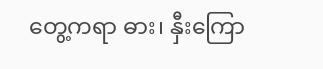တွေ့ကရာ ဓား၊ နှီးကြော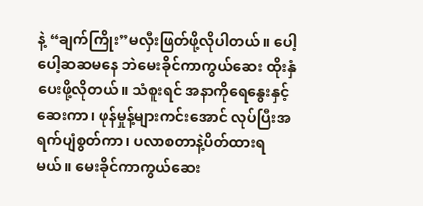နဲ့ “ချက်ကြိုး”မလှီးဖြတ်ဖို့လိုပါတယ်။ ပေါ့ပေါ့ဆဆမနေ ဘဲမေးခိုင်ကာကွယ်ဆေး ထိုးနှံပေးဖို့လိုတယ်။ သံစူးရင် အနာကိုရေနွေးနှင့်ဆေးကာ၊ ဖုန်မှုန့်များကင်းအောင် လုပ်ပြီးအရက်ပျံစွတ်ကာ၊ ပလာစတာနဲ့ပိတ်ထားရမယ်။ မေးခိုင်ကာကွယ်ဆေး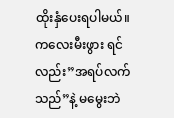ထိုးနှံပေးရပါမယ်။ ကလေးမီးဖွား ရင်လည်း”အရပ်လက်သည်”နဲ့ မမွေးဘဲ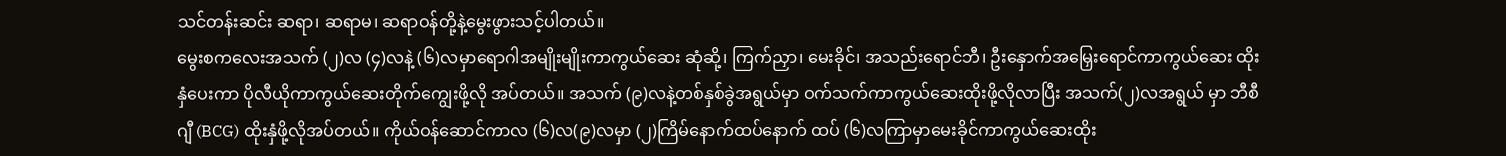သင်တန်းဆင်း ဆရာ၊ ဆရာမ၊ ဆရာဝန်တို့နဲ့မွေးဖွားသင့်ပါတယ်။
မွေးစကလေးအသက် (၂)လ (၄)လနဲ့ (၆)လမှာရောဂါအမျိုးမျိုးကာကွယ်ဆေး ဆုံဆို့၊ ကြက်ညှာ၊ မေးခိုင်၊ အသည်းရောင်ဘီ၊ ဦးနှောက်အမြှေးရောင်ကာကွယ်ဆေး ထိုးနှံပေးကာ ပိုလီယိုကာကွယ်ဆေးတိုက်ကျွေးဖို့လို အပ်တယ်။ အသက် (၉)လနဲ့တစ်နှစ်ခွဲအရွယ်မှာ ဝက်သက်ကာကွယ်ဆေးထိုးဖို့လိုလာပြီး အသက်(၂)လအရွယ် မှာ ဘီစီဂျီ (BCG) ထိုးနှံဖို့လိုအပ်တယ်။ ကိုယ်ဝန်ဆောင်ကာလ (၆)လ(၉)လမှာ (၂)ကြိမ်နောက်ထပ်နောက် ထပ် (၆)လကြာမှာမေးခိုင်ကာကွယ်ဆေးထိုး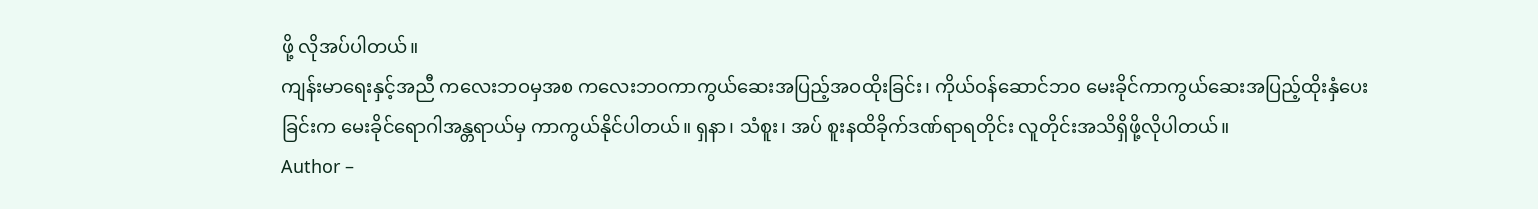ဖို့ လိုအပ်ပါတယ်။
ကျန်းမာရေးနှင့်အညီ ကလေးဘဝမှအစ ကလေးဘဝကာကွယ်ဆေးအပြည့်အဝထိုးခြင်း၊ ကိုယ်ဝန်ဆောင်ဘ၀ မေးခိုင်ကာကွယ်ဆေးအပြည့်ထိုးနှံပေးခြင်းက မေးခိုင်ရောဂါအန္တရာယ်မှ ကာကွယ်နိုင်ပါတယ်။ ရှနာ၊ သံစူး၊ အပ် စူးနထိခိုက်ဒဏ်ရာရတိုင်း လူတိုင်းအသိရှိဖို့လိုပါတယ်။
Author –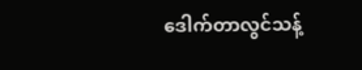ဒေါက်တာလွင်သန့်